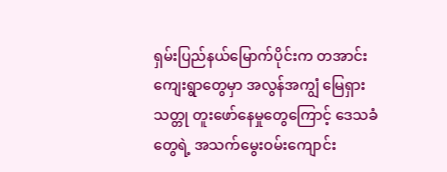ရှမ်းပြည်နယ်မြောက်ပိုင်းက တအာင်းကျေးရွာတွေမှာ အလွန်အကျွံ မြေရှားသတ္တု တူးဖော်နေမှုတွေကြောင့် ဒေသခံတွေရဲ့ အသက်မွေးဝမ်းကျောင်း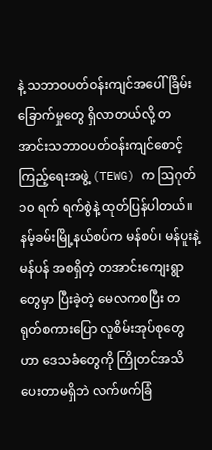နဲ့ သဘာဝပတ်ဝန်းကျင်အပေါ် ခြိမ်းခြောက်မှုတွေ ရှိလာတယ်လို့ တအာင်းသဘာဝပတ်ဝန်းကျင်စောင့်ကြည့်ရေးအဖွဲ့ (TEWG) က ဩဂုတ် ၁၀ ရက် ရက်စွဲနဲ့ ထုတ်ပြန်ပါတယ်။
နမ့်ခမ်းမြို့နယ်စပ်က မန်စပ်၊ မန်ပူးနဲ့ မန်ပန် အစရှိတဲ့ တအာင်းကျေးရွာတွေမှာ ပြီးခဲ့တဲ့ မေလကစပြီး တရုတ်စကားပြော လူစိမ်းအုပ်စုတွေဟာ ဒေသခံတွေကို ကြိုတင်အသိပေးတာမရှိဘဲ လက်ဖက်ခြံ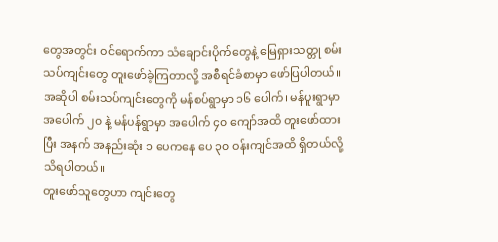တွေအတွင်း ဝင်ရောက်ကာ သံချောင်းပိုက်တွေနဲ့ မြေရှားသတ္တု စမ်းသပ်ကျင်းတွေ တူးဖော်ခဲ့ကြတာလို့ အစီရင်ခံစာမှာ ဖော်ပြပါတယ်။
အဆိုပါ စမ်းသပ်ကျင်းတွေကို မန်စပ်ရွာမှာ ၁၆ ပေါက်၊ မန်ပူးရွာမှာ အပေါက် ၂၀ နဲ့ မန်ပန်ရွာမှာ အပေါက် ၄၀ ကျော်အထိ တူးဖော်ထားပြီး အနက် အနည်းဆုံး ၁ ပေကနေ ပေ ၃၀ ဝန်းကျင်အထိ ရှိတယ်လို့ သိရပါတယ်။
တူးဖော်သူတွေဟာ ကျင်းတွေ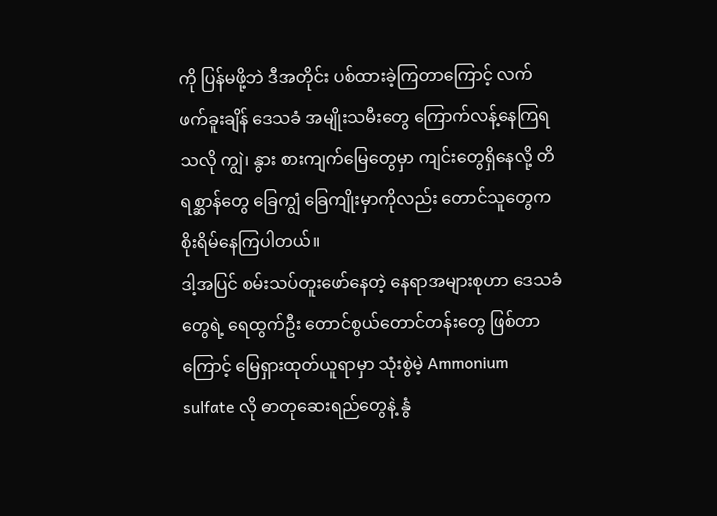ကို ပြန်မဖို့ဘဲ ဒီအတိုင်း ပစ်ထားခဲ့ကြတာကြောင့် လက်ဖက်ခူးချိန် ဒေသခံ အမျိုးသမီးတွေ ကြောက်လန့်နေကြရသလို ကျွဲ၊ နွား စားကျက်မြေတွေမှာ ကျင်းတွေရှိနေလို့ တိရစ္ဆာန်တွေ ခြေကျွံ ခြေကျိုးမှာကိုလည်း တောင်သူတွေက စိုးရိမ်နေကြပါတယ်။
ဒါ့အပြင် စမ်းသပ်တူးဖော်နေတဲ့ နေရာအများစုဟာ ဒေသခံတွေရဲ့ ရေထွက်ဦး တောင်စွယ်တောင်တန်းတွေ ဖြစ်တာကြောင့် မြေရှားထုတ်ယူရာမှာ သုံးစွဲမဲ့ Ammonium sulfate လို ဓာတုဆေးရည်တွေနဲ့ နွံ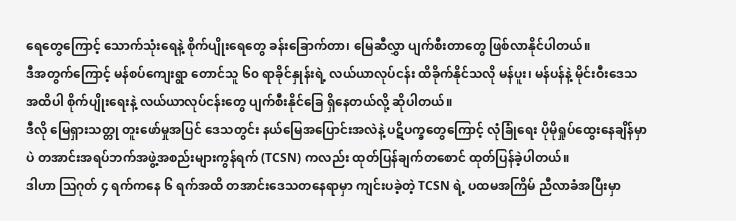ရေတွေကြောင့် သောက်သုံးရေနဲ့ စိုက်ပျိုးရေတွေ ခန်းခြောက်တာ၊ မြေဆီလွှာ ပျက်စီးတာတွေ ဖြစ်လာနိုင်ပါတယ်။
ဒီအတွက်ကြောင့် မန်စပ်ကျေးရွာ တောင်သူ ၆၀ ရာခိုင်နှုန်းရဲ့ လယ်ယာလုပ်ငန်း ထိခိုက်နိုင်သလို မန်ပူး၊ မန်ပန်နဲ့ မိုင်းဝီးဒေသအထိပါ စိုက်ပျိုးရေးနဲ့ လယ်ယာလုပ်ငန်းတွေ ပျက်စီးနိုင်ခြေ ရှိနေတယ်လို့ ဆိုပါတယ်။
ဒီလို မြေရှားသတ္တု တူးဖော်မှုအပြင် ဒေသတွင်း နယ်မြေအပြောင်းအလဲနဲ့ ပဋိပက္ခတွေကြောင့် လုံခြုံရေး ပိုမိုရှုပ်ထွေးနေချိန်မှာပဲ တအာင်းအရပ်ဘက်အဖွဲ့အစည်းများကွန်ရက် (TCSN) ကလည်း ထုတ်ပြန်ချက်တစောင် ထုတ်ပြန်ခဲ့ပါတယ်။
ဒါဟာ ဩဂုတ် ၄ ရက်ကနေ ၆ ရက်အထိ တအာင်းဒေသတနေရာမှာ ကျင်းပခဲ့တဲ့ TCSN ရဲ့ ပထမအကြိမ် ညီလာခံအပြီးမှာ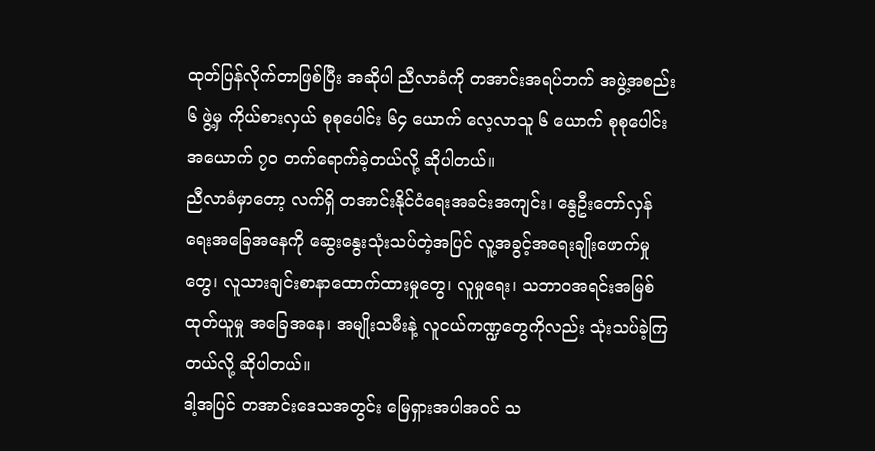ထုတ်ပြန်လိုက်တာဖြစ်ပြီး အဆိုပါ ညီလာခံကို တအာင်းအရပ်ဘက် အဖွဲ့အစည်း ၆ ဖွဲ့မှ ကိုယ်စားလှယ် စုစုပေါင်း ၆၄ ယောက် လေ့လာသူ ၆ ယောက် စုစုပေါင်း အယောက် ၇၀ တက်ရောက်ခဲ့တယ်လို့ ဆိုပါတယ်။
ညီလာခံမှာတော့ လက်ရှိ တအာင်းနိုင်ငံရေးအခင်းအကျင်း၊ နွေဦးတော်လှန်ရေးအခြေအနေကို ဆွေးနွေးသုံးသပ်တဲ့အပြင် လူ့အခွင့်အရေးချိုးဖောက်မှုတွေ၊ လူသားချင်းစာနာထောက်ထားမှုတွေ၊ လူမှုရေး၊ သဘာဝအရင်းအမြစ်ထုတ်ယူမှု အခြေအနေ၊ အမျိုးသမီးနဲ့ လူငယ်ကဏ္ဍတွေကိုလည်း သုံးသပ်ခဲ့ကြတယ်လို့ ဆိုပါတယ်။
ဒါ့အပြင် တအာင်းဒေသအတွင်း မြေရှားအပါအဝင် သ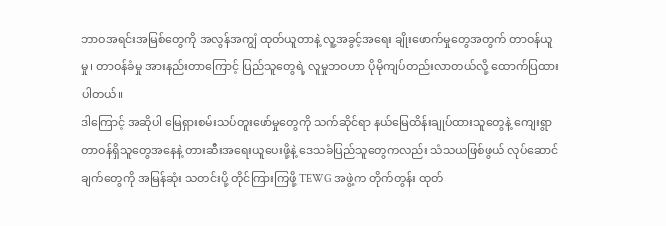ဘာဝအရင်းအမြစ်တွေကို အလွန်အကျွံ ထုတ်ယူတာနဲ့ လူ့အခွင့်အရေး ချိုးဖောက်မှုတွေအတွက် တာဝန်ယူမှု၊ တာဝန်ခံမှု အားနည်းတာကြောင့် ပြည်သူတွေရဲ့ လူမှုဘဝဟာ ပိုမိုကျပ်တည်းလာတယ်လို့ ထောက်ပြထားပါတယ်။
ဒါကြောင့် အဆိုပါ မြေရှားစမ်းသပ်တူးဖော်မှုတွေကို သက်ဆိုင်ရာ နယ်မြေထိန်းချုပ်ထားသူတွေနဲ့ ကျေးရွာတာဝန်ရှိသူတွေအနေနဲ့ တားဆီးအရေးယူပေးဖို့နဲ့ ဒေသခံပြည်သူတွေကလည်း သံသယဖြစ်ဖွယ် လုပ်ဆောင်ချက်တွေကို အမြန်ဆုံး သတင်းပို့ တိုင်ကြားကြဖို့ TEWG အဖွဲ့က တိုက်တွန်း ထုတ်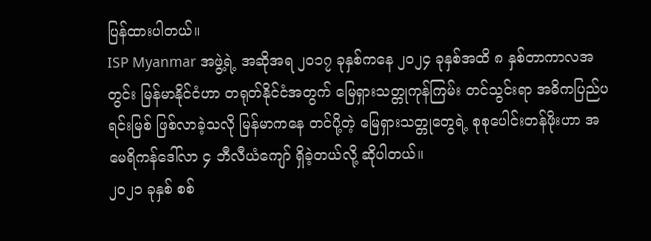ပြန်ထားပါတယ်။
ISP Myanmar အဖွဲ့ရဲ့ အဆိုအရ ၂၀၁၇ ခုနှစ်ကနေ ၂၀၂၄ ခုနှစ်အထိ ၈ နှစ်တာကာလအတွင်း မြန်မာနိုင်ငံဟာ တရုတ်နိုင်ငံအတွက် မြေရှားသတ္တုကုန်ကြမ်း တင်သွင်းရာ အဓိကပြည်ပရင်းမြစ် ဖြစ်လာခဲ့သလို မြန်မာကနေ တင်ပို့တဲ့ မြေရှားသတ္တုတွေရဲ့ စုစုပေါင်းတန်ဖိုးဟာ အမေရိကန်ဒေါ်လာ ၄ ဘီလီယံကျော် ရှိခဲ့တယ်လို့ ဆိုပါတယ်။
၂၀၂၁ ခုနှစ် စစ်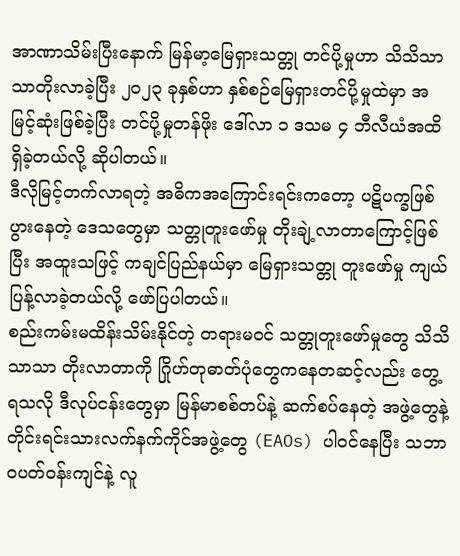အာဏာသိမ်းပြီးနောက် မြန်မာ့မြေရှားသတ္တု တင်ပို့မှုဟာ သိသိသာသာတိုးလာခဲ့ပြီး ၂၀၂၃ ခုနှစ်ဟာ နှစ်စဉ်မြေရှားတင်ပို့မှုထဲမှာ အမြင့်ဆုံးဖြစ်ခဲ့ပြီး တင်ပို့မှုတန်ဖိုး ဒေါ်လာ ၁ ဒသမ ၄ ဘီလီယံအထိ ရှိခဲ့တယ်လို့ ဆိုပါတယ်။
ဒီလိုမြင့်တက်လာရတဲ့ အဓိကအကြောင်းရင်းကတော့ ပဋိပက္ခဖြစ်ပွားနေတဲ့ ဒေသတွေမှာ သတ္တုတူးဖော်မှု တိုးချဲ့လာတာကြောင့်ဖြစ်ပြီး အထူးသဖြင့် ကချင်ပြည်နယ်မှာ မြေရှားသတ္တု တူးဖော်မှု ကျယ်ပြန့်လာခဲ့တယ်လို့ ဖော်ပြပါတယ်။
စည်းကမ်းမထိန်းသိမ်းနိုင်တဲ့ တရားမဝင် သတ္တုတူးဖော်မှုတွေ သိသိသာသာ တိုးလာတာကို ဂြိုဟ်တုဓာတ်ပုံတွေကနေတဆင့်လည်း တွေ့ရသလို ဒီလုပ်ငန်းတွေမှာ မြန်မာစစ်တပ်နဲ့ ဆက်စပ်နေတဲ့ အဖွဲ့တွေနဲ့ တိုင်းရင်းသားလက်နက်ကိုင်အဖွဲ့တွေ (EAOs) ပါဝင်နေပြီး သဘာဝပတ်ဝန်းကျင်နဲ့ လူ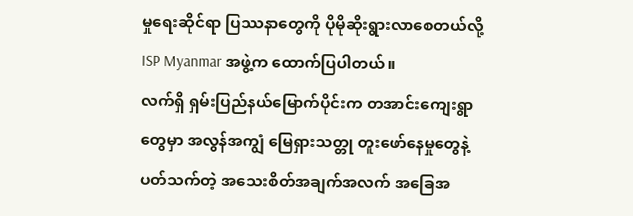မှုရေးဆိုင်ရာ ပြဿနာတွေကို ပိုမိုဆိုးရွားလာစေတယ်လို့ ISP Myanmar အဖွဲ့က ထောက်ပြပါတယ်။
လက်ရှိ ရှမ်းပြည်နယ်မြောက်ပိုင်းက တအာင်းကျေးရွာတွေမှာ အလွန်အကျွံ မြေရှားသတ္တု တူးဖော်နေမှုတွေနဲ့ ပတ်သက်တဲ့ အသေးစိတ်အချက်အလက် အခြေအ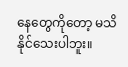နေတွေကိုတော့ မသိနိုင်သေးပါဘူး။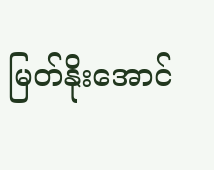မြတ်နိုးအောင်